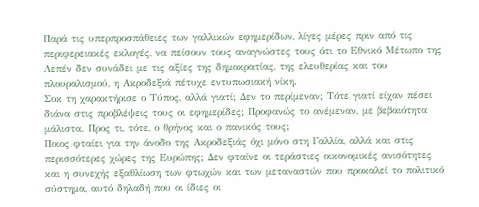Παρά τις υπερπροσπάθειες των γαλλικών εφημερίδων, λίγες μέρες πριν από τις περιφερειακές εκλογές, να πείσουν τους αναγνώστες τους ότι το Εθνικό Μέτωπο της Λεπέν δεν συνάδει με τις αξίες της δημοκρατίας, της ελευθερίας και του πλουραλισμού, η Ακροδεξιά πέτυχε εντυπωσιακή νίκη.
Σοκ τη χαρακτήρισε ο Τύπος, αλλά γιατί; Δεν το περίμεναν; Τότε γιατί είχαν πέσει διάνα στις προβλέψεις τους οι εφημερίδες; Προφανώς το ανέμεναν, με βεβαιότητα μάλιστα. Προς τι, τότε, ο θρήνος και ο πανικός τους;
Ποιος φταίει για την άνοδο της Ακροδεξιάς όχι μόνο στη Γαλλία, αλλά και στις περισσότερες χώρες της Ευρώπης; Δεν φταίνε οι τεράστιες οικονομικές ανισότητες και η συνεχής εξαθλίωση των φτωχών και των μεταναστών που προκαλεί το πολιτικό σύστημα, αυτό δηλαδή που οι ίδιες οι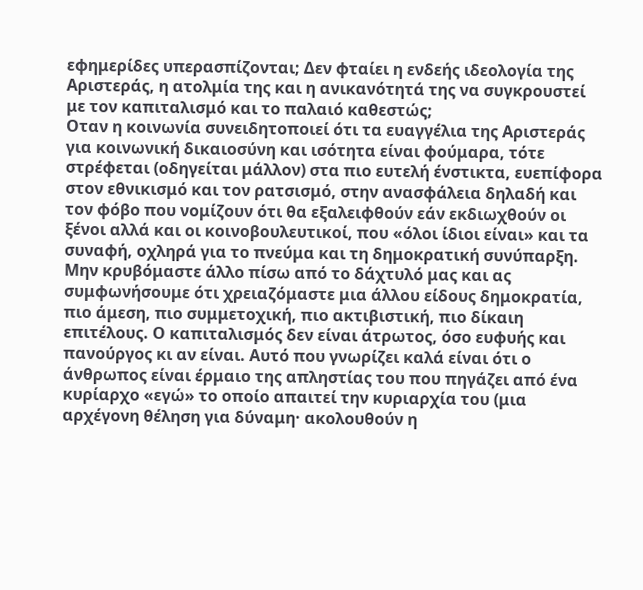εφημερίδες υπερασπίζονται; Δεν φταίει η ενδεής ιδεολογία της Αριστεράς, η ατολμία της και η ανικανότητά της να συγκρουστεί με τον καπιταλισμό και το παλαιό καθεστώς;
Οταν η κοινωνία συνειδητοποιεί ότι τα ευαγγέλια της Αριστεράς για κοινωνική δικαιοσύνη και ισότητα είναι φούμαρα, τότε στρέφεται (οδηγείται μάλλον) στα πιο ευτελή ένστικτα, ευεπίφορα στον εθνικισμό και τον ρατσισμό, στην ανασφάλεια δηλαδή και τον φόβο που νομίζουν ότι θα εξαλειφθούν εάν εκδιωχθούν οι ξένοι αλλά και οι κοινοβουλευτικοί, που «όλοι ίδιοι είναι» και τα συναφή, οχληρά για το πνεύμα και τη δημοκρατική συνύπαρξη.
Μην κρυβόμαστε άλλο πίσω από το δάχτυλό μας και ας συμφωνήσουμε ότι χρειαζόμαστε μια άλλου είδους δημοκρατία, πιο άμεση, πιο συμμετοχική, πιο ακτιβιστική, πιο δίκαιη επιτέλους. Ο καπιταλισμός δεν είναι άτρωτος, όσο ευφυής και πανούργος κι αν είναι. Αυτό που γνωρίζει καλά είναι ότι ο άνθρωπος είναι έρμαιο της απληστίας του που πηγάζει από ένα κυρίαρχο «εγώ» το οποίο απαιτεί την κυριαρχία του (μια αρχέγονη θέληση για δύναμη· ακολουθούν η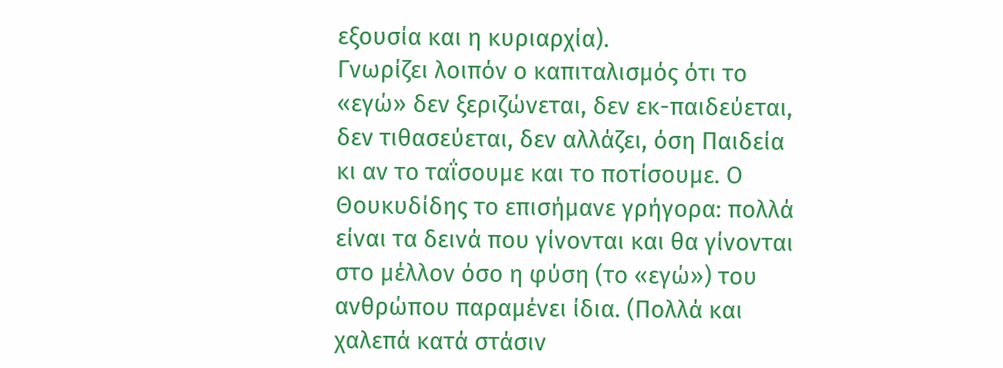εξουσία και η κυριαρχία).
Γνωρίζει λοιπόν ο καπιταλισμός ότι το «εγώ» δεν ξεριζώνεται, δεν εκ-παιδεύεται, δεν τιθασεύεται, δεν αλλάζει, όση Παιδεία κι αν το ταΐσουμε και το ποτίσουμε. Ο Θουκυδίδης το επισήμανε γρήγορα: πολλά είναι τα δεινά που γίνονται και θα γίνονται στο μέλλον όσο η φύση (το «εγώ») του ανθρώπου παραμένει ίδια. (Πολλά και χαλεπά κατά στάσιν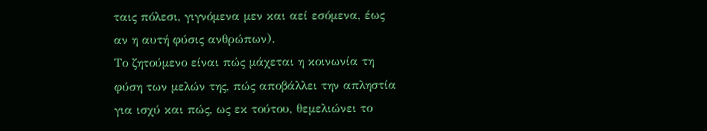ταις πόλεσι, γιγνόμενα μεν και αεί εσόμενα, έως αν η αυτή φύσις ανθρώπων).
Το ζητούμενο είναι πώς μάχεται η κοινωνία τη φύση των μελών της, πώς αποβάλλει την απληστία για ισχύ και πώς, ως εκ τούτου, θεμελιώνει το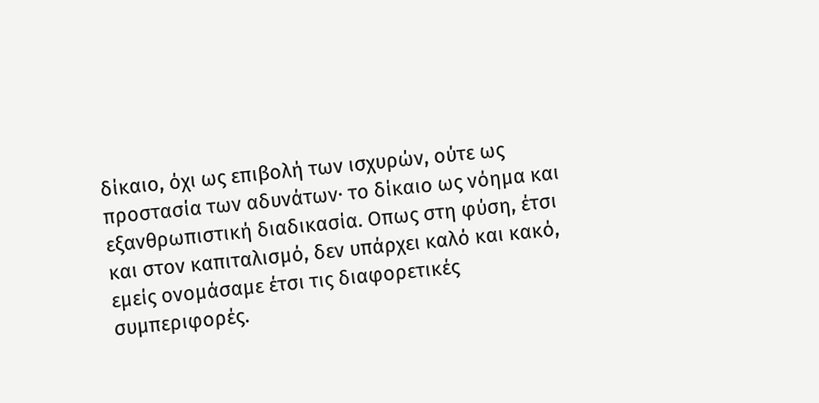δίκαιο, όχι ως επιβολή των ισχυρών, ούτε ως προστασία των αδυνάτων· το δίκαιο ως νόημα και εξανθρωπιστική διαδικασία. Οπως στη φύση, έτσι και στον καπιταλισμό, δεν υπάρχει καλό και κακό, εμείς ονομάσαμε έτσι τις διαφορετικές συμπεριφορές.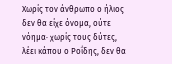Χωρίς τον άνθρωπο ο ήλιος δεν θα είχε όνομα, ούτε νόημα· χωρίς τους δύτες, λέει κάπου ο Ροΐδης, δεν θα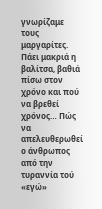γνωρίζαμε τους μαργαρίτες.
Πάει μακριά η βαλίτσα, βαθιά πίσω στον χρόνο και πού να βρεθεί χρόνος… Πώς να απελευθερωθεί ο άνθρωπος από την τυραννία τού «εγώ»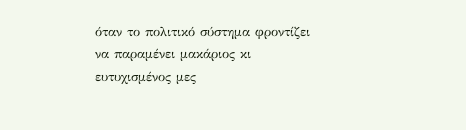όταν το πολιτικό σύστημα φροντίζει να παραμένει μακάριος κι ευτυχισμένος μες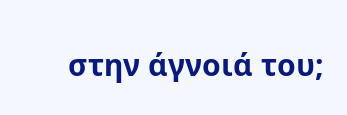στην άγνοιά του;